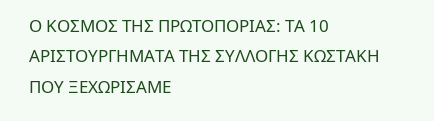Ο ΚΟΣΜΟΣ ΤΗΣ ΠΡΩΤΟΠΟΡΙΑΣ: ΤΑ 10 ΑΡΙΣΤΟΥΡΓΗΜΑΤΑ ΤΗΣ ΣΥΛΛΟΓΗΣ ΚΩΣΤΑΚΗ ΠΟΥ ΞΕΧΩΡΙΣΑΜΕ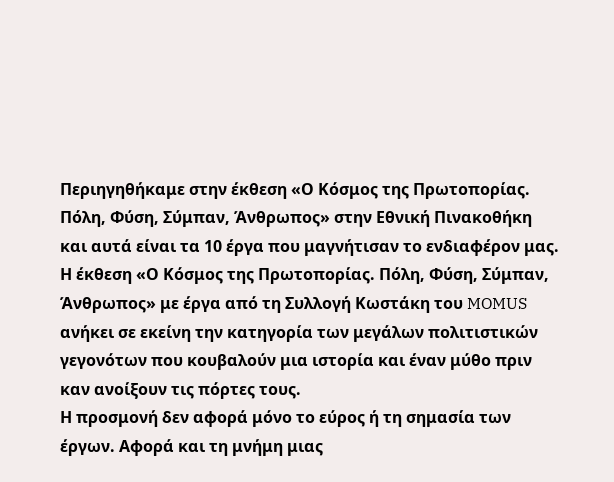Περιηγηθήκαμε στην έκθεση «Ο Κόσμος της Πρωτοπορίας. Πόλη, Φύση, Σύμπαν, Άνθρωπος» στην Εθνική Πινακοθήκη και αυτά είναι τα 10 έργα που μαγνήτισαν το ενδιαφέρον μας.
Η έκθεση «Ο Κόσμος της Πρωτοπορίας. Πόλη, Φύση, Σύμπαν, Άνθρωπος» με έργα από τη Συλλογή Κωστάκη του MOMUS ανήκει σε εκείνη την κατηγορία των μεγάλων πολιτιστικών γεγονότων που κουβαλούν μια ιστορία και έναν μύθο πριν καν ανοίξουν τις πόρτες τους.
Η προσμονή δεν αφορά μόνο το εύρος ή τη σημασία των έργων. Αφορά και τη μνήμη μιας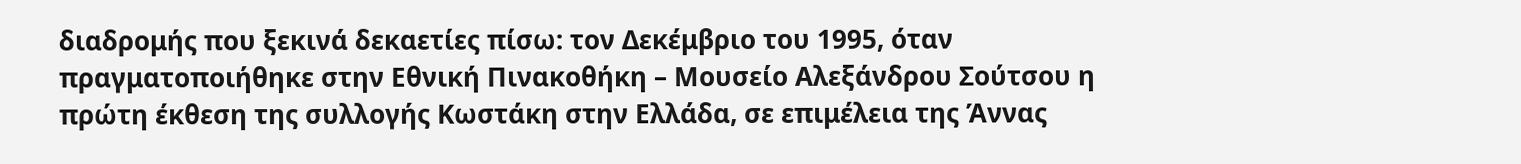διαδρομής που ξεκινά δεκαετίες πίσω: τον Δεκέμβριο του 1995, όταν πραγματοποιήθηκε στην Εθνική Πινακοθήκη – Μουσείο Αλεξάνδρου Σούτσου η πρώτη έκθεση της συλλογής Κωστάκη στην Ελλάδα, σε επιμέλεια της Άννας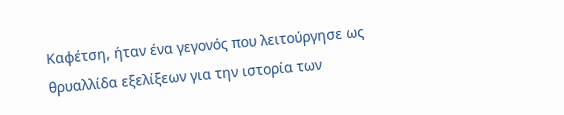Καφέτση, ήταν ένα γεγονός που λειτούργησε ως θρυαλλίδα εξελίξεων για την ιστορία των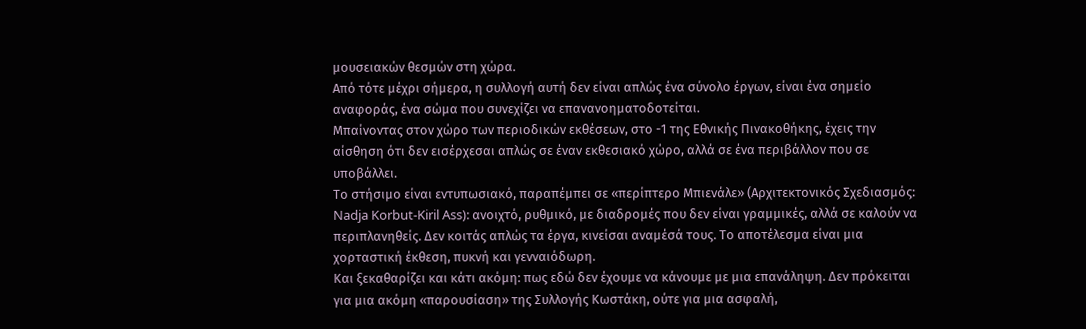μουσειακών θεσμών στη χώρα.
Από τότε μέχρι σήμερα, η συλλογή αυτή δεν είναι απλώς ένα σύνολο έργων, είναι ένα σημείο αναφοράς, ένα σώμα που συνεχίζει να επανανοηματοδοτείται.
Μπαίνοντας στον χώρο των περιοδικών εκθέσεων, στο -1 της Εθνικής Πινακοθήκης, έχεις την αίσθηση ότι δεν εισέρχεσαι απλώς σε έναν εκθεσιακό χώρο, αλλά σε ένα περιβάλλον που σε υποβάλλει.
Το στήσιμο είναι εντυπωσιακό, παραπέμπει σε «περίπτερο Μπιενάλε» (Αρχιτεκτονικός Σχεδιασμός: Nadja Korbut-Kiril Ass): ανοιχτό, ρυθμικό, με διαδρομές που δεν είναι γραμμικές, αλλά σε καλούν να περιπλανηθείς. Δεν κοιτάς απλώς τα έργα, κινείσαι αναμέσά τους. Το αποτέλεσμα είναι μια χορταστική έκθεση, πυκνή και γενναιόδωρη.
Και ξεκαθαρίζει και κάτι ακόμη: πως εδώ δεν έχουμε να κάνουμε με μια επανάληψη. Δεν πρόκειται για μια ακόμη «παρουσίαση» της Συλλογής Κωστάκη, ούτε για μια ασφαλή,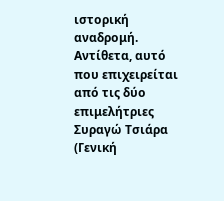ιστορική αναδρομή. Αντίθετα, αυτό που επιχειρείται από τις δύο επιμελήτριες Συραγώ Τσιάρα (Γενική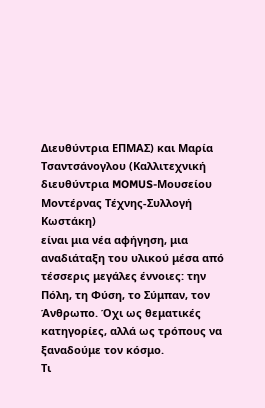Διευθύντρια ΕΠΜΑΣ) και Μαρία Τσαντσάνογλου (Καλλιτεχνική διευθύντρια MOMUS-Μουσείου Μοντέρνας Τέχνης-Συλλογή Κωστάκη)
είναι μια νέα αφήγηση, μια αναδιάταξη του υλικού μέσα από τέσσερις μεγάλες έννοιες: την Πόλη, τη Φύση, το Σύμπαν, τον Άνθρωπο. Όχι ως θεματικές κατηγορίες, αλλά ως τρόπους να ξαναδούμε τον κόσμο.
Τι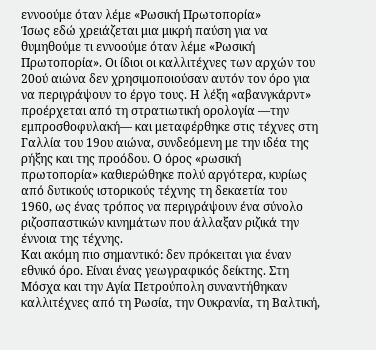εννοούμε όταν λέμε «Ρωσική Πρωτοπορία»
Ίσως εδώ χρειάζεται μια μικρή παύση για να θυμηθούμε τι εννοούμε όταν λέμε «Ρωσική Πρωτοπορία». Οι ίδιοι οι καλλιτέχνες των αρχών του 20ού αιώνα δεν χρησιμοποιούσαν αυτόν τον όρο για να περιγράψουν το έργο τους. Η λέξη «αβανγκάρντ» προέρχεται από τη στρατιωτική ορολογία —την εμπροσθοφυλακή— και μεταφέρθηκε στις τέχνες στη Γαλλία του 19ου αιώνα, συνδεόμενη με την ιδέα της ρήξης και της προόδου. Ο όρος «ρωσική πρωτοπορία» καθιερώθηκε πολύ αργότερα, κυρίως από δυτικούς ιστορικούς τέχνης τη δεκαετία του 1960, ως ένας τρόπος να περιγράψουν ένα σύνολο ριζοσπαστικών κινημάτων που άλλαξαν ριζικά την έννοια της τέχνης.
Και ακόμη πιο σημαντικό: δεν πρόκειται για έναν εθνικό όρο. Είναι ένας γεωγραφικός δείκτης. Στη Μόσχα και την Αγία Πετρούπολη συναντήθηκαν καλλιτέχνες από τη Ρωσία, την Ουκρανία, τη Βαλτική,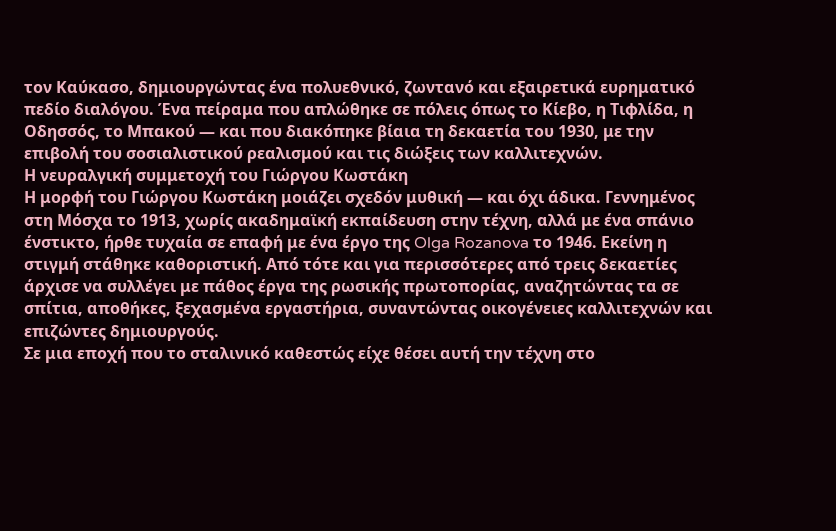τον Καύκασο, δημιουργώντας ένα πολυεθνικό, ζωντανό και εξαιρετικά ευρηματικό πεδίο διαλόγου. Ένα πείραμα που απλώθηκε σε πόλεις όπως το Κίεβο, η Τιφλίδα, η Οδησσός, το Μπακού — και που διακόπηκε βίαια τη δεκαετία του 1930, με την επιβολή του σοσιαλιστικού ρεαλισμού και τις διώξεις των καλλιτεχνών.
Η νευραλγική συμμετοχή του Γιώργου Κωστάκη
Η μορφή του Γιώργου Κωστάκη μοιάζει σχεδόν μυθική — και όχι άδικα. Γεννημένος στη Μόσχα το 1913, χωρίς ακαδημαϊκή εκπαίδευση στην τέχνη, αλλά με ένα σπάνιο ένστικτο, ήρθε τυχαία σε επαφή με ένα έργο της Olga Rozanova το 1946. Εκείνη η στιγμή στάθηκε καθοριστική. Από τότε και για περισσότερες από τρεις δεκαετίες άρχισε να συλλέγει με πάθος έργα της ρωσικής πρωτοπορίας, αναζητώντας τα σε σπίτια, αποθήκες, ξεχασμένα εργαστήρια, συναντώντας οικογένειες καλλιτεχνών και επιζώντες δημιουργούς.
Σε μια εποχή που το σταλινικό καθεστώς είχε θέσει αυτή την τέχνη στο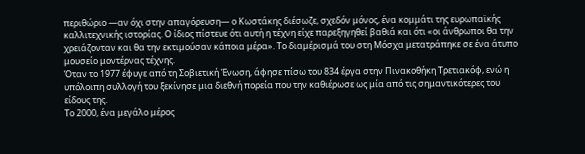περιθώριο —αν όχι στην απαγόρευση— ο Κωστάκης διέσωζε, σχεδόν μόνος, ένα κομμάτι της ευρωπαϊκής καλλιτεχνικής ιστορίας. Ο ίδιος πίστευε ότι αυτή η τέχνη είχε παρεξηγηθεί βαθιά και ότι «οι άνθρωποι θα την χρειάζονταν και θα την εκτιμούσαν κάποια μέρα». Το διαμέρισμά του στη Μόσχα μετατράπηκε σε ένα άτυπο μουσείο μοντέρνας τέχνης.
Όταν το 1977 έφυγε από τη Σοβιετική Ένωση, άφησε πίσω του 834 έργα στην Πινακοθήκη Τρετιακόφ, ενώ η υπόλοιπη συλλογή του ξεκίνησε μια διεθνή πορεία που την καθιέρωσε ως μία από τις σημαντικότερες του είδους της.
Το 2000, ένα μεγάλο μέρος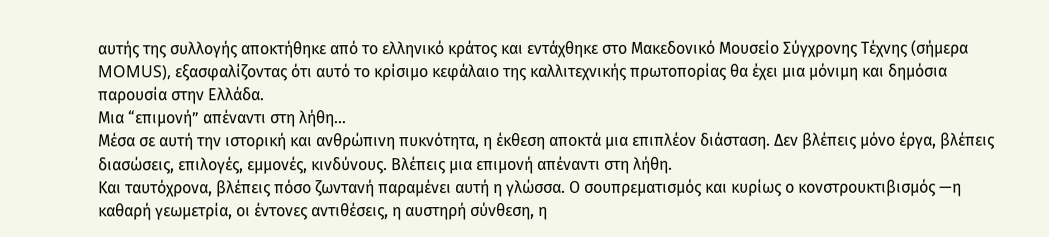αυτής της συλλογής αποκτήθηκε από το ελληνικό κράτος και εντάχθηκε στο Μακεδονικό Μουσείο Σύγχρονης Τέχνης (σήμερα MOMUS), εξασφαλίζοντας ότι αυτό το κρίσιμο κεφάλαιο της καλλιτεχνικής πρωτοπορίας θα έχει μια μόνιμη και δημόσια παρουσία στην Ελλάδα.
Μια “επιμονή” απέναντι στη λήθη…
Μέσα σε αυτή την ιστορική και ανθρώπινη πυκνότητα, η έκθεση αποκτά μια επιπλέον διάσταση. Δεν βλέπεις μόνο έργα, βλέπεις διασώσεις, επιλογές, εμμονές, κινδύνους. Βλέπεις μια επιμονή απέναντι στη λήθη.
Και ταυτόχρονα, βλέπεις πόσο ζωντανή παραμένει αυτή η γλώσσα. Ο σουπρεματισμός και κυρίως ο κονστρουκτιβισμός —η καθαρή γεωμετρία, οι έντονες αντιθέσεις, η αυστηρή σύνθεση, η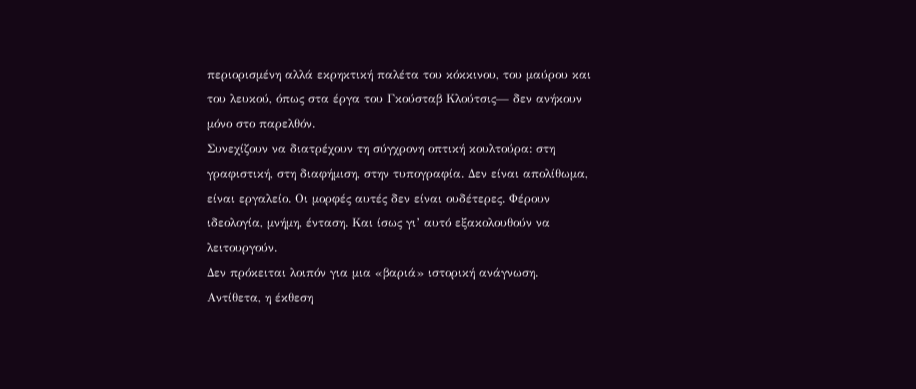περιορισμένη αλλά εκρηκτική παλέτα του κόκκινου, του μαύρου και του λευκού, όπως στα έργα του Γκούσταβ Κλούτσις— δεν ανήκουν μόνο στο παρελθόν.
Συνεχίζουν να διατρέχουν τη σύγχρονη οπτική κουλτούρα: στη γραφιστική, στη διαφήμιση, στην τυπογραφία. Δεν είναι απολίθωμα, είναι εργαλείο. Οι μορφές αυτές δεν είναι ουδέτερες. Φέρουν ιδεολογία, μνήμη, ένταση. Και ίσως γι’ αυτό εξακολουθούν να λειτουργούν.
Δεν πρόκειται λοιπόν για μια «βαριά» ιστορική ανάγνωση. Αντίθετα, η έκθεση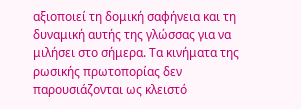αξιοποιεί τη δομική σαφήνεια και τη δυναμική αυτής της γλώσσας για να μιλήσει στο σήμερα. Τα κινήματα της ρωσικής πρωτοπορίας δεν παρουσιάζονται ως κλειστό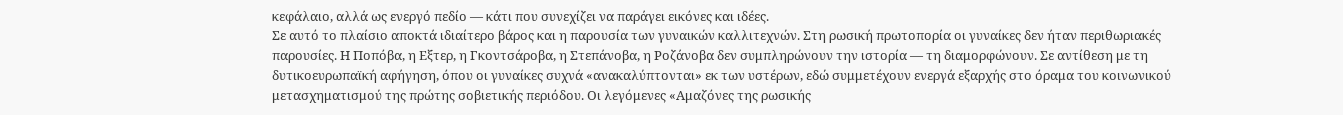κεφάλαιο, αλλά ως ενεργό πεδίο — κάτι που συνεχίζει να παράγει εικόνες και ιδέες.
Σε αυτό το πλαίσιο αποκτά ιδιαίτερο βάρος και η παρουσία των γυναικών καλλιτεχνών. Στη ρωσική πρωτοπορία οι γυναίκες δεν ήταν περιθωριακές παρουσίες. Η Ποπόβα, η Εξτερ, η Γκοντσάροβα, η Στεπάνοβα, η Ροζάνοβα δεν συμπληρώνουν την ιστορία — τη διαμορφώνουν. Σε αντίθεση με τη δυτικοευρωπαϊκή αφήγηση, όπου οι γυναίκες συχνά «ανακαλύπτονται» εκ των υστέρων, εδώ συμμετέχουν ενεργά εξαρχής στο όραμα του κοινωνικού μετασχηματισμού της πρώτης σοβιετικής περιόδου. Οι λεγόμενες «Αμαζόνες της ρωσικής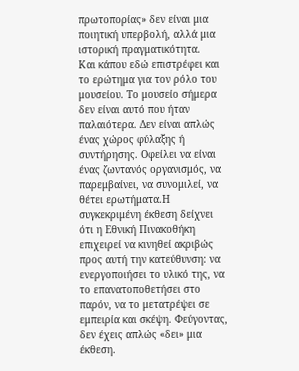πρωτοπορίας» δεν είναι μια ποιητική υπερβολή, αλλά μια ιστορική πραγματικότητα.
Και κάπου εδώ επιστρέφει και το ερώτημα για τον ρόλο του μουσείου. Το μουσείο σήμερα δεν είναι αυτό που ήταν παλαιότερα. Δεν είναι απλώς ένας χώρος φύλαξης ή συντήρησης. Οφείλει να είναι ένας ζωντανός οργανισμός, να παρεμβαίνει, να συνομιλεί, να θέτει ερωτήματα.Η συγκεκριμένη έκθεση δείχνει ότι η Εθνική Πινακοθήκη επιχειρεί να κινηθεί ακριβώς προς αυτή την κατεύθυνση: να ενεργοποιήσει το υλικό της, να το επανατοποθετήσει στο παρόν, να το μετατρέψει σε εμπειρία και σκέψη. Φεύγοντας, δεν έχεις απλώς «δει» μια έκθεση.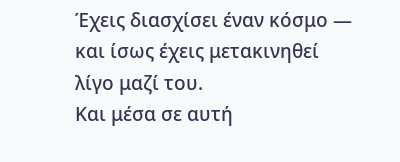Έχεις διασχίσει έναν κόσμο — και ίσως έχεις μετακινηθεί λίγο μαζί του.
Και μέσα σε αυτή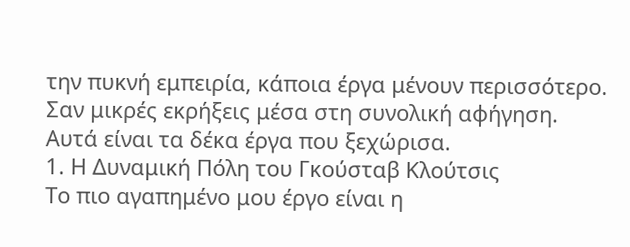την πυκνή εμπειρία, κάποια έργα μένουν περισσότερο. Σαν μικρές εκρήξεις μέσα στη συνολική αφήγηση.
Αυτά είναι τα δέκα έργα που ξεχώρισα.
1. Η Δυναμική Πόλη του Γκούσταβ Κλούτσις
Το πιο αγαπημένο μου έργο είναι η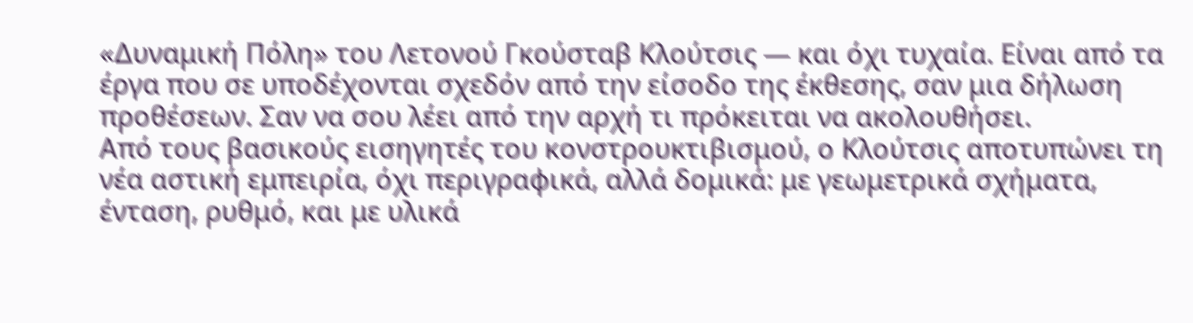«Δυναμική Πόλη» του Λετονού Γκούσταβ Κλούτσις — και όχι τυχαία. Είναι από τα έργα που σε υποδέχονται σχεδόν από την είσοδο της έκθεσης, σαν μια δήλωση προθέσεων. Σαν να σου λέει από την αρχή τι πρόκειται να ακολουθήσει.
Από τους βασικούς εισηγητές του κονστρουκτιβισμού, ο Κλούτσις αποτυπώνει τη νέα αστική εμπειρία, όχι περιγραφικά, αλλά δομικά: με γεωμετρικά σχήματα, ένταση, ρυθμό, και με υλικά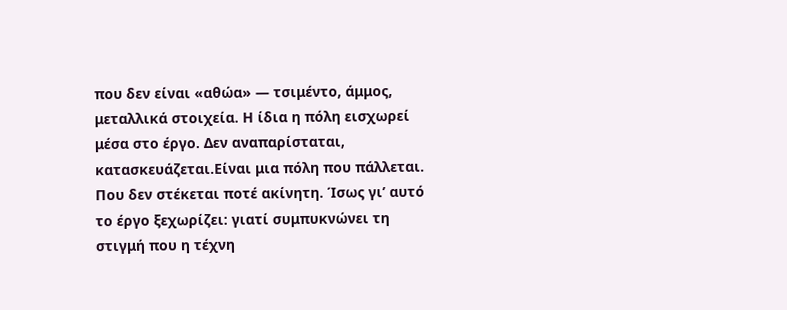που δεν είναι «αθώα» — τσιμέντο, άμμος, μεταλλικά στοιχεία. Η ίδια η πόλη εισχωρεί μέσα στο έργο. Δεν αναπαρίσταται, κατασκευάζεται.Είναι μια πόλη που πάλλεται. Που δεν στέκεται ποτέ ακίνητη. Ίσως γι’ αυτό το έργο ξεχωρίζει: γιατί συμπυκνώνει τη στιγμή που η τέχνη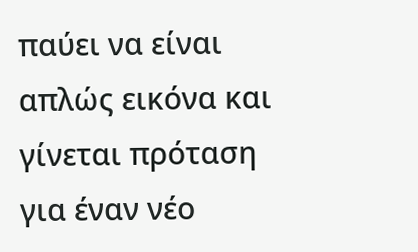παύει να είναι απλώς εικόνα και γίνεται πρόταση για έναν νέο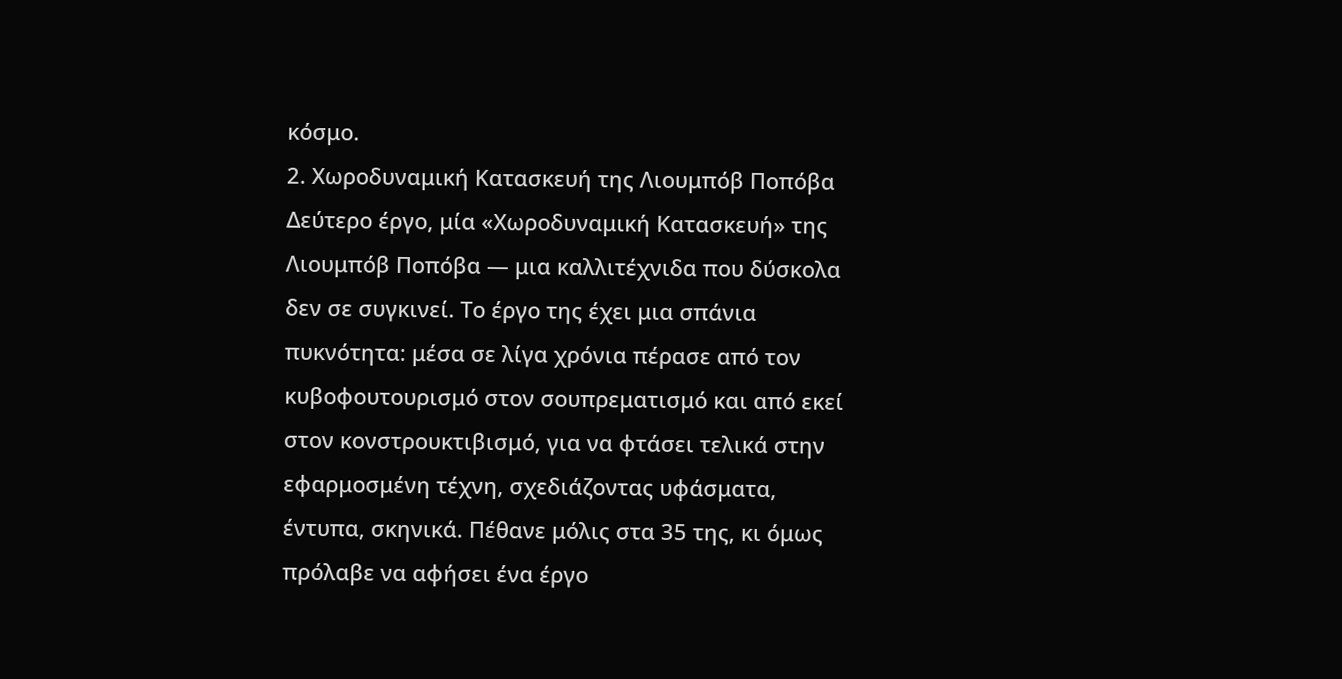κόσμο.
2. Χωροδυναμική Κατασκευή της Λιουμπόβ Ποπόβα
Δεύτερο έργο, μία «Χωροδυναμική Κατασκευή» της Λιουμπόβ Ποπόβα — μια καλλιτέχνιδα που δύσκολα δεν σε συγκινεί. Το έργο της έχει μια σπάνια πυκνότητα: μέσα σε λίγα χρόνια πέρασε από τον κυβοφουτουρισμό στον σουπρεματισμό και από εκεί στον κονστρουκτιβισμό, για να φτάσει τελικά στην εφαρμοσμένη τέχνη, σχεδιάζοντας υφάσματα, έντυπα, σκηνικά. Πέθανε μόλις στα 35 της, κι όμως πρόλαβε να αφήσει ένα έργο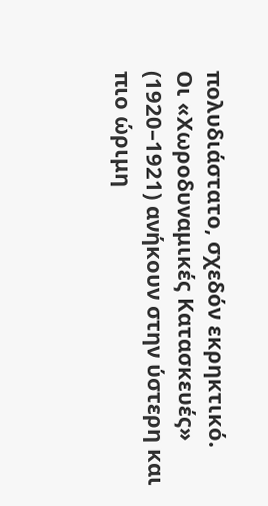πολυδιάστατο, σχεδόν εκρηκτικό.
Οι «Χωροδυναμικές Κατασκευές» (1920–1921) ανήκουν στην ύστερη και πιο ώριμη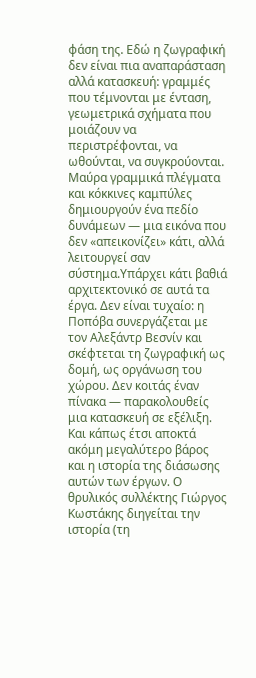φάση της. Εδώ η ζωγραφική δεν είναι πια αναπαράσταση αλλά κατασκευή: γραμμές που τέμνονται με ένταση, γεωμετρικά σχήματα που μοιάζουν να περιστρέφονται, να ωθούνται, να συγκρούονται. Μαύρα γραμμικά πλέγματα και κόκκινες καμπύλες δημιουργούν ένα πεδίο δυνάμεων — μια εικόνα που δεν «απεικονίζει» κάτι, αλλά λειτουργεί σαν σύστημα.Υπάρχει κάτι βαθιά αρχιτεκτονικό σε αυτά τα έργα. Δεν είναι τυχαίο: η Ποπόβα συνεργάζεται με τον Αλεξάντρ Βεσνίν και σκέφτεται τη ζωγραφική ως δομή, ως οργάνωση του χώρου. Δεν κοιτάς έναν πίνακα — παρακολουθείς μια κατασκευή σε εξέλιξη.
Και κάπως έτσι αποκτά ακόμη μεγαλύτερο βάρος και η ιστορία της διάσωσης αυτών των έργων. Ο θρυλικός συλλέκτης Γιώργος Κωστάκης διηγείται την ιστορία (τη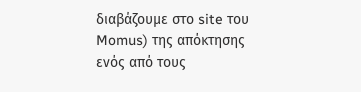διαβάζουμε στο site του Momus) της απόκτησης ενός από τους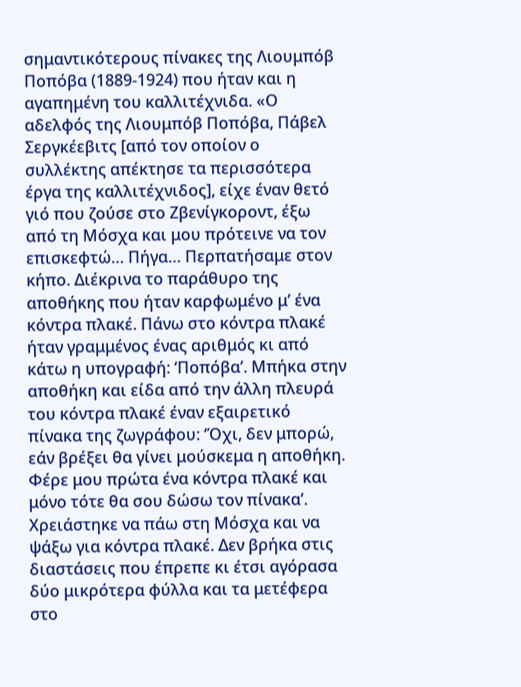σημαντικότερους πίνακες της Λιουμπόβ Ποπόβα (1889-1924) που ήταν και η αγαπημένη του καλλιτέχνιδα. «Ο αδελφός της Λιουμπόβ Ποπόβα, Πάβελ Σεργκέεβιτς [από τον οποίον ο συλλέκτης απέκτησε τα περισσότερα έργα της καλλιτέχνιδος], είχε έναν θετό γιό που ζούσε στο Ζβενίγκοροντ, έξω από τη Μόσχα και μου πρότεινε να τον επισκεφτώ… Πήγα… Περπατήσαμε στον κήπο. Διέκρινα το παράθυρο της αποθήκης που ήταν καρφωμένο μ’ ένα κόντρα πλακέ. Πάνω στο κόντρα πλακέ ήταν γραμμένος ένας αριθμός κι από κάτω η υπογραφή: ‘Ποπόβα’. Μπήκα στην αποθήκη και είδα από την άλλη πλευρά του κόντρα πλακέ έναν εξαιρετικό πίνακα της ζωγράφου: ‘Όχι, δεν μπορώ, εάν βρέξει θα γίνει μούσκεμα η αποθήκη. Φέρε μου πρώτα ένα κόντρα πλακέ και μόνο τότε θα σου δώσω τον πίνακα’. Χρειάστηκε να πάω στη Μόσχα και να ψάξω για κόντρα πλακέ. Δεν βρήκα στις διαστάσεις που έπρεπε κι έτσι αγόρασα δύο μικρότερα φύλλα και τα μετέφερα στο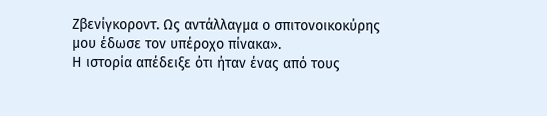Ζβενίγκοροντ. Ως αντάλλαγμα ο σπιτονοικοκύρης μου έδωσε τον υπέροχο πίνακα».
Η ιστορία απέδειξε ότι ήταν ένας από τους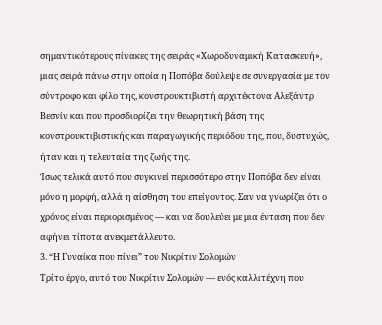σημαντικότερους πίνακες της σειράς «Χωροδυναμική Κατασκευή», μιας σειρά πάνω στην οποία η Ποπόβα δούλεψε σε συνεργασία με τον σύντροφο και φίλο της, κονστρουκτιβιστή αρχιτέκτονα Αλεξάντρ Βεσνίν και που προσδιορίζει την θεωρητική βάση της κονστρουκτιβιστικής και παραγωγικής περιόδου της, που, δυστυχώς, ήταν και η τελευταία της ζωής της.
Ίσως τελικά αυτό που συγκινεί περισσότερο στην Ποπόβα δεν είναι μόνο η μορφή, αλλά η αίσθηση του επείγοντος. Σαν να γνωρίζει ότι ο χρόνος είναι περιορισμένος — και να δουλεύει με μια ένταση που δεν αφήνει τίποτα ανεκμετάλλευτο.
3. “Η Γυναίκα που πίνει” του Νικρίτιν Σολομών
Τρίτο έργο, αυτό του Νικρίτιν Σολομών — ενός καλλιτέχνη που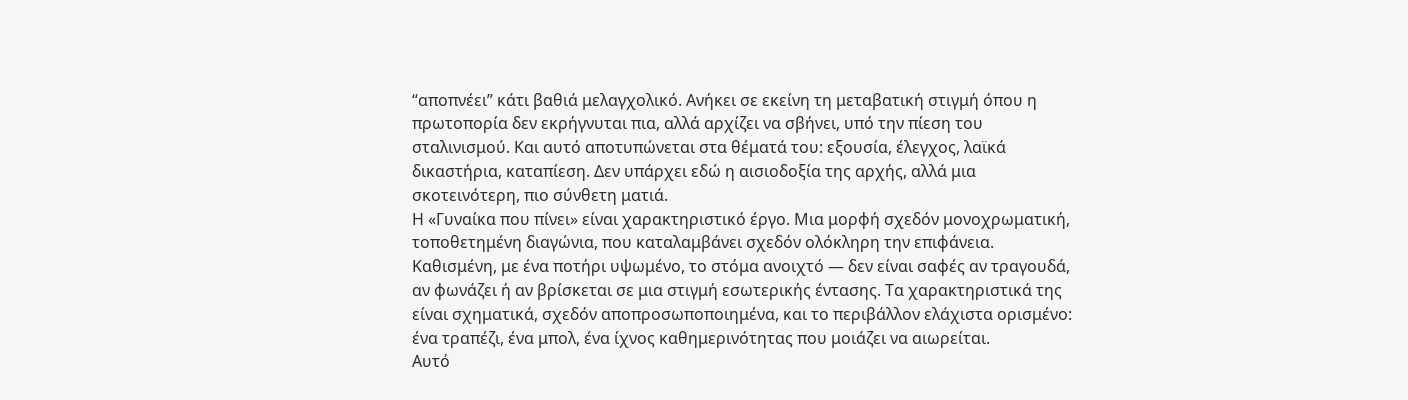“αποπνέει” κάτι βαθιά μελαγχολικό. Ανήκει σε εκείνη τη μεταβατική στιγμή όπου η πρωτοπορία δεν εκρήγνυται πια, αλλά αρχίζει να σβήνει, υπό την πίεση του σταλινισμού. Και αυτό αποτυπώνεται στα θέματά του: εξουσία, έλεγχος, λαϊκά δικαστήρια, καταπίεση. Δεν υπάρχει εδώ η αισιοδοξία της αρχής, αλλά μια σκοτεινότερη, πιο σύνθετη ματιά.
Η «Γυναίκα που πίνει» είναι χαρακτηριστικό έργο. Μια μορφή σχεδόν μονοχρωματική, τοποθετημένη διαγώνια, που καταλαμβάνει σχεδόν ολόκληρη την επιφάνεια. Καθισμένη, με ένα ποτήρι υψωμένο, το στόμα ανοιχτό — δεν είναι σαφές αν τραγουδά, αν φωνάζει ή αν βρίσκεται σε μια στιγμή εσωτερικής έντασης. Τα χαρακτηριστικά της είναι σχηματικά, σχεδόν αποπροσωποποιημένα, και το περιβάλλον ελάχιστα ορισμένο: ένα τραπέζι, ένα μπολ, ένα ίχνος καθημερινότητας που μοιάζει να αιωρείται.
Αυτό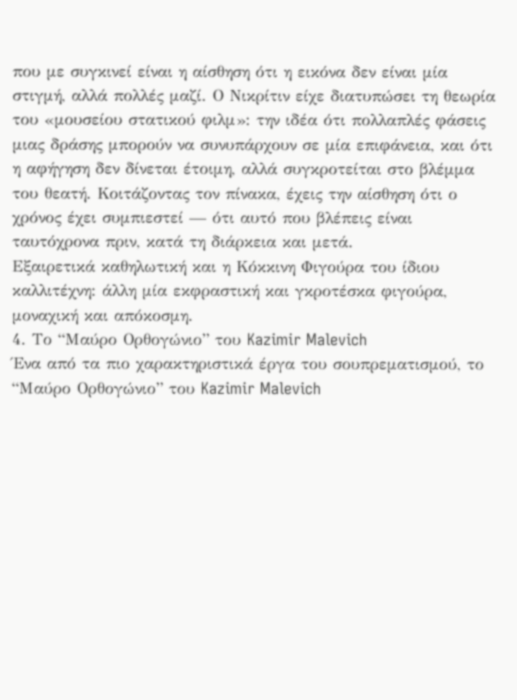που με συγκινεί είναι η αίσθηση ότι η εικόνα δεν είναι μία στιγμή, αλλά πολλές μαζί. Ο Νικρίτιν είχε διατυπώσει τη θεωρία του «μουσείου στατικού φιλμ»: την ιδέα ότι πολλαπλές φάσεις μιας δράσης μπορούν να συνυπάρχουν σε μία επιφάνεια, και ότι η αφήγηση δεν δίνεται έτοιμη, αλλά συγκροτείται στο βλέμμα του θεατή. Κοιτάζοντας τον πίνακα, έχεις την αίσθηση ότι ο χρόνος έχει συμπιεστεί — ότι αυτό που βλέπεις είναι ταυτόχρονα πριν, κατά τη διάρκεια και μετά.
Εξαιρετικά καθηλωτική και η Κόκκινη Φιγούρα του ίδιου καλλιτέχνη: άλλη μία εκφραστική και γκροτέσκα φιγούρα, μοναχική και απόκοσμη.
4. Το “Μαύρο Ορθογώνιο” του Kazimir Malevich
Ένα από τα πιο χαρακτηριστικά έργα του σουπρεματισμού, το “Μαύρο Ορθογώνιο” του Kazimir Malevich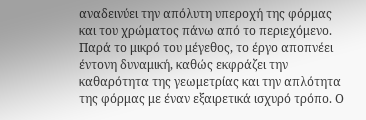αναδεινύει την απόλυτη υπεροχή της φόρμας και του χρώματος πάνω από το περιεχόμενο. Παρά το μικρό του μέγεθος, το έργο αποπνέει έντονη δυναμική, καθώς εκφράζει την καθαρότητα της γεωμετρίας και την απλότητα της φόρμας με έναν εξαιρετικά ισχυρό τρόπο. Ο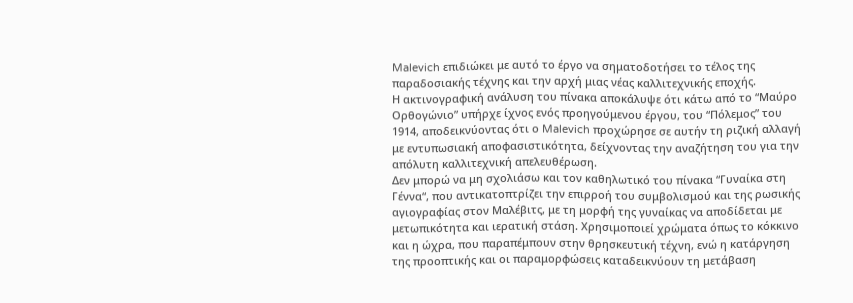Malevich επιδιώκει με αυτό το έργο να σηματοδοτήσει το τέλος της παραδοσιακής τέχνης και την αρχή μιας νέας καλλιτεχνικής εποχής.
Η ακτινογραφική ανάλυση του πίνακα αποκάλυψε ότι κάτω από το “Μαύρο Ορθογώνιο” υπήρχε ίχνος ενός προηγούμενου έργου, του “Πόλεμος” του 1914, αποδεικνύοντας ότι ο Malevich προχώρησε σε αυτήν τη ριζική αλλαγή με εντυπωσιακή αποφασιστικότητα, δείχνοντας την αναζήτηση του για την απόλυτη καλλιτεχνική απελευθέρωση.
Δεν μπορώ να μη σχολιάσω και τον καθηλωτικό του πίνακα “Γυναίκα στη Γέννα“, που αντικατοπτρίζει την επιρροή του συμβολισμού και της ρωσικής αγιογραφίας στον Μαλέβιτς, με τη μορφή της γυναίκας να αποδίδεται με μετωπικότητα και ιερατική στάση. Χρησιμοποιεί χρώματα όπως το κόκκινο και η ώχρα, που παραπέμπουν στην θρησκευτική τέχνη, ενώ η κατάργηση της προοπτικής και οι παραμορφώσεις καταδεικνύουν τη μετάβαση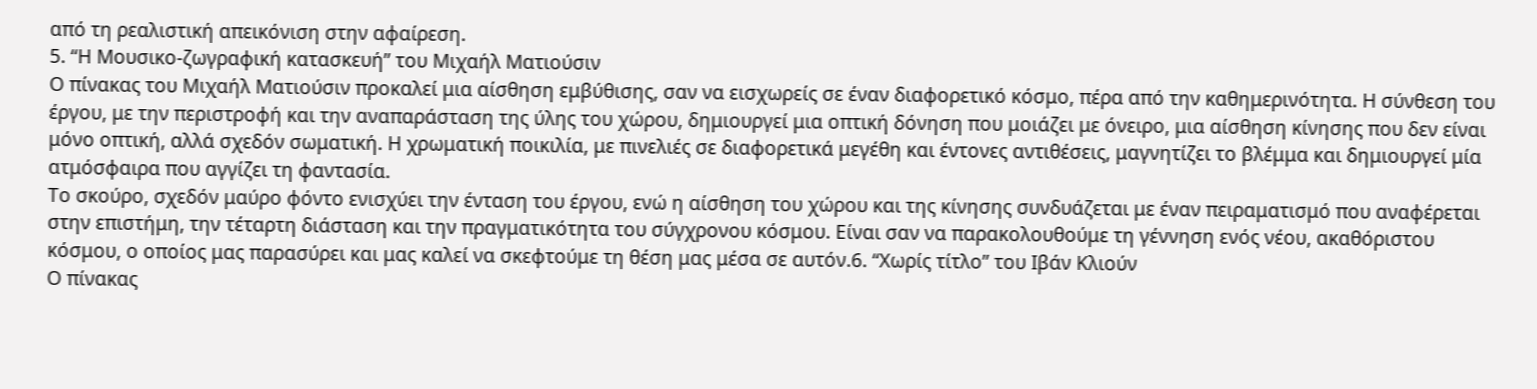από τη ρεαλιστική απεικόνιση στην αφαίρεση.
5. “Η Μουσικο-ζωγραφική κατασκευή” του Μιχαήλ Ματιούσιν
Ο πίνακας του Μιχαήλ Ματιούσιν προκαλεί μια αίσθηση εμβύθισης, σαν να εισχωρείς σε έναν διαφορετικό κόσμο, πέρα από την καθημερινότητα. Η σύνθεση του έργου, με την περιστροφή και την αναπαράσταση της ύλης του χώρου, δημιουργεί μια οπτική δόνηση που μοιάζει με όνειρο, μια αίσθηση κίνησης που δεν είναι μόνο οπτική, αλλά σχεδόν σωματική. Η χρωματική ποικιλία, με πινελιές σε διαφορετικά μεγέθη και έντονες αντιθέσεις, μαγνητίζει το βλέμμα και δημιουργεί μία ατμόσφαιρα που αγγίζει τη φαντασία.
Το σκούρο, σχεδόν μαύρο φόντο ενισχύει την ένταση του έργου, ενώ η αίσθηση του χώρου και της κίνησης συνδυάζεται με έναν πειραματισμό που αναφέρεται στην επιστήμη, την τέταρτη διάσταση και την πραγματικότητα του σύγχρονου κόσμου. Είναι σαν να παρακολουθούμε τη γέννηση ενός νέου, ακαθόριστου κόσμου, ο οποίος μας παρασύρει και μας καλεί να σκεφτούμε τη θέση μας μέσα σε αυτόν.6. “Χωρίς τίτλο” του Ιβάν Κλιούν
Ο πίνακας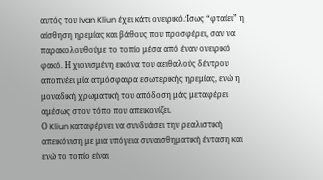αυτός του Ivan Kliun έχει κάτι ονειρικό.Ίσως “φταίει” η αίσθηση ηρεμίας και βάθους που προσφέρει, σαν να παρακολουθούμε το τοπίο μέσα από έναν ονειρικό φακό. Η χιονισμένη εικόνα του αειθαλούς δέντρου αποπνέει μία ατμόσφαιρα εσωτερικής ηρεμίας, ενώ η μοναδική χρωματική του απόδοση μάς μεταφέρει αμέσως στον τόπο που απεικονίζει.
Ο Kliun καταφέρνει να συνδυάσει την ρεαλιστική απεικόνιση με μια υπόγεια συναισθηματική ένταση και ενώ το τοπίο είναι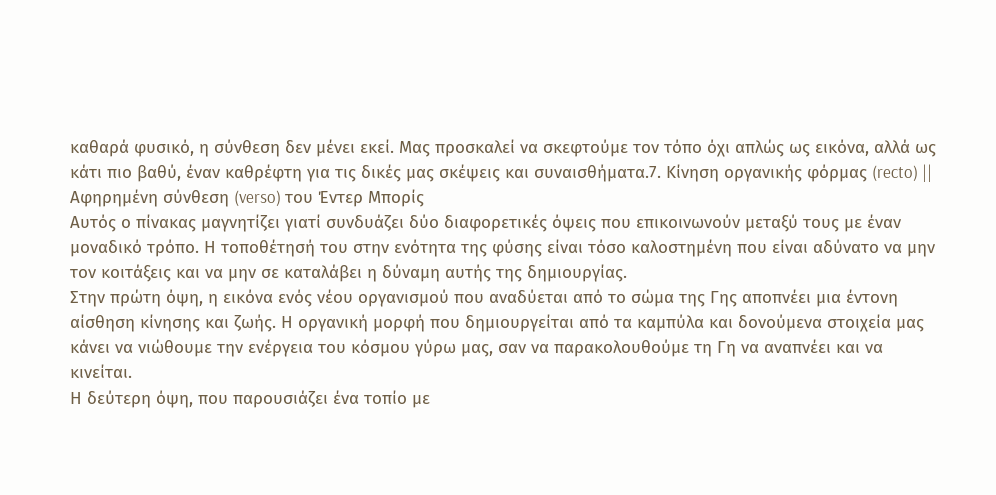καθαρά φυσικό, η σύνθεση δεν μένει εκεί. Μας προσκαλεί να σκεφτούμε τον τόπο όχι απλώς ως εικόνα, αλλά ως κάτι πιο βαθύ, έναν καθρέφτη για τις δικές μας σκέψεις και συναισθήματα.7. Κίνηση οργανικής φόρμας (recto) || Αφηρημένη σύνθεση (verso) του Έντερ Μπορίς
Αυτός ο πίνακας μαγνητίζει γιατί συνδυάζει δύο διαφορετικές όψεις που επικοινωνούν μεταξύ τους με έναν μοναδικό τρόπο. Η τοποθέτησή του στην ενότητα της φύσης είναι τόσο καλοστημένη που είναι αδύνατο να μην τον κοιτάξεις και να μην σε καταλάβει η δύναμη αυτής της δημιουργίας.
Στην πρώτη όψη, η εικόνα ενός νέου οργανισμού που αναδύεται από το σώμα της Γης αποπνέει μια έντονη αίσθηση κίνησης και ζωής. Η οργανική μορφή που δημιουργείται από τα καμπύλα και δονούμενα στοιχεία μας κάνει να νιώθουμε την ενέργεια του κόσμου γύρω μας, σαν να παρακολουθούμε τη Γη να αναπνέει και να κινείται.
Η δεύτερη όψη, που παρουσιάζει ένα τοπίο με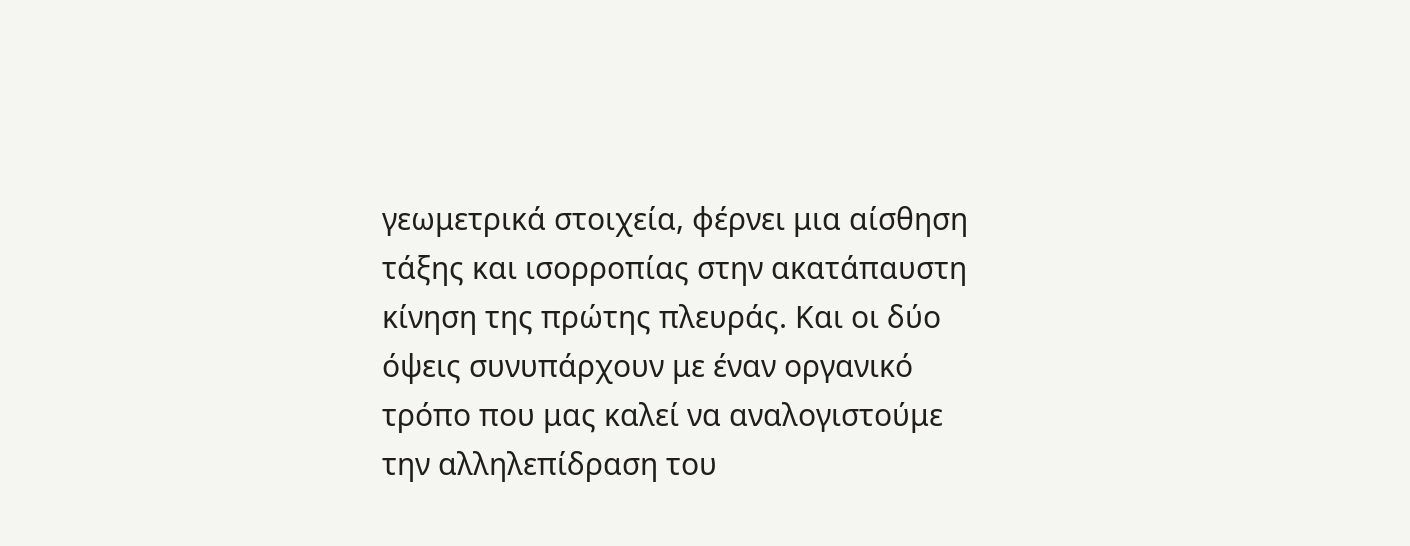γεωμετρικά στοιχεία, φέρνει μια αίσθηση τάξης και ισορροπίας στην ακατάπαυστη κίνηση της πρώτης πλευράς. Και οι δύο όψεις συνυπάρχουν με έναν οργανικό τρόπο που μας καλεί να αναλογιστούμε την αλληλεπίδραση του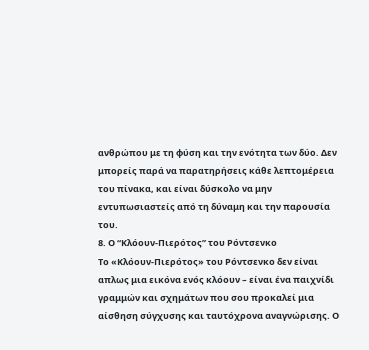ανθρώπου με τη φύση και την ενότητα των δύο. Δεν μπορείς παρά να παρατηρήσεις κάθε λεπτομέρεια του πίνακα, και είναι δύσκολο να μην εντυπωσιαστείς από τη δύναμη και την παρουσία του.
8. Ο “Κλόουν-Πιερότος” του Ρόντσενκο
Το «Κλόουν-Πιερότος» του Ρόντσενκο δεν είναι απλως μια εικόνα ενός κλόουν – είναι ένα παιχνίδι γραμμών και σχημάτων που σου προκαλεί μια αίσθηση σύγχυσης και ταυτόχρονα αναγνώρισης. Ο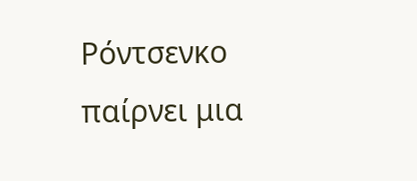Ρόντσενκο παίρνει μια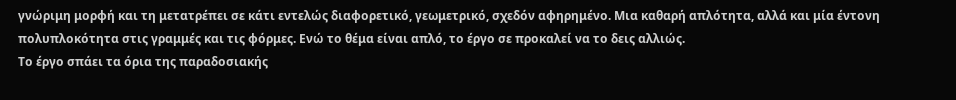γνώριμη μορφή και τη μετατρέπει σε κάτι εντελώς διαφορετικό, γεωμετρικό, σχεδόν αφηρημένο. Μια καθαρή απλότητα, αλλά και μία έντονη πολυπλοκότητα στις γραμμές και τις φόρμες. Ενώ το θέμα είναι απλό, το έργο σε προκαλεί να το δεις αλλιώς.
Το έργο σπάει τα όρια της παραδοσιακής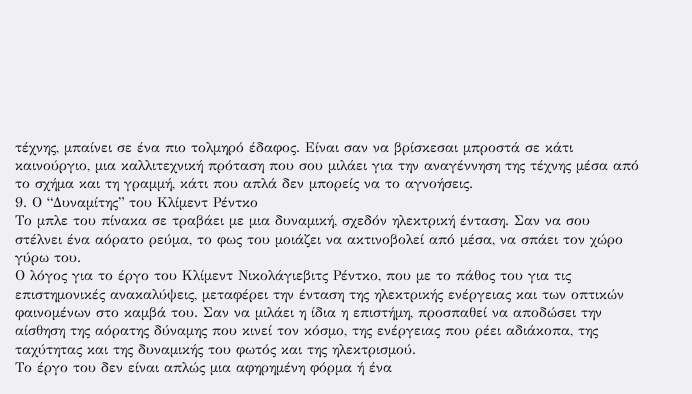τέχνης, μπαίνει σε ένα πιο τολμηρό έδαφος. Είναι σαν να βρίσκεσαι μπροστά σε κάτι καινούργιο, μια καλλιτεχνική πρόταση που σου μιλάει για την αναγέννηση της τέχνης μέσα από το σχήμα και τη γραμμή, κάτι που απλά δεν μπορείς να το αγνοήσεις.
9. Ο “Δυναμίτης” του Κλίμεντ Ρέντκο
Το μπλε του πίνακα σε τραβάει με μια δυναμική, σχεδόν ηλεκτρική ένταση. Σαν να σου στέλνει ένα αόρατο ρεύμα, το φως του μοιάζει να ακτινοβολεί από μέσα, να σπάει τον χώρο γύρω του.
Ο λόγος για το έργο του Kλίμεντ Nικολάγιεβιτς Ρέντκο, που με το πάθος του για τις επιστημονικές ανακαλύψεις, μεταφέρει την ένταση της ηλεκτρικής ενέργειας και των οπτικών φαινομένων στο καμβά του. Σαν να μιλάει η ίδια η επιστήμη, προσπαθεί να αποδώσει την αίσθηση της αόρατης δύναμης που κινεί τον κόσμο, της ενέργειας που ρέει αδιάκοπα, της ταχύτητας και της δυναμικής του φωτός και της ηλεκτρισμού.
Το έργο του δεν είναι απλώς μια αφηρημένη φόρμα ή ένα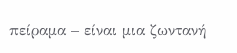πείραμα – είναι μια ζωντανή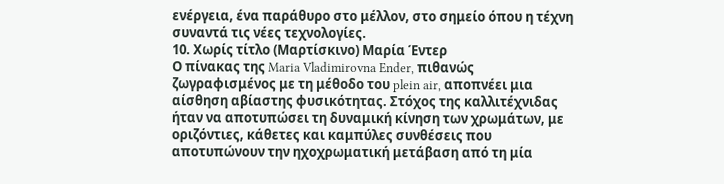ενέργεια, ένα παράθυρο στο μέλλον, στο σημείο όπου η τέχνη συναντά τις νέες τεχνολογίες.
10. Χωρίς τίτλο (Μαρτίσκινο) Μαρία Έντερ
Ο πίνακας της Maria Vladimirovna Ender, πιθανώς ζωγραφισμένος με τη μέθοδο του plein air, αποπνέει μια αίσθηση αβίαστης φυσικότητας. Στόχος της καλλιτέχνιδας ήταν να αποτυπώσει τη δυναμική κίνηση των χρωμάτων, με οριζόντιες, κάθετες και καμπύλες συνθέσεις που αποτυπώνουν την ηχοχρωματική μετάβαση από τη μία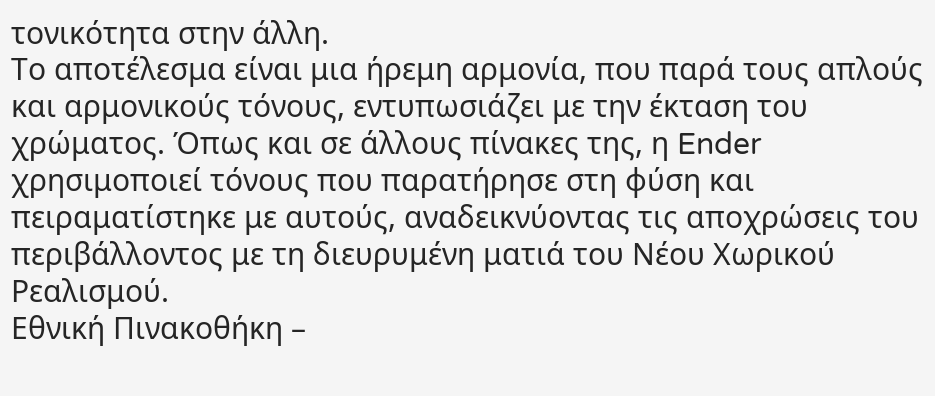τονικότητα στην άλλη.
Το αποτέλεσμα είναι μια ήρεμη αρμονία, που παρά τους απλούς και αρμονικούς τόνους, εντυπωσιάζει με την έκταση του χρώματος. Όπως και σε άλλους πίνακες της, η Ender χρησιμοποιεί τόνους που παρατήρησε στη φύση και πειραματίστηκε με αυτούς, αναδεικνύοντας τις αποχρώσεις του περιβάλλοντος με τη διευρυμένη ματιά του Νέου Χωρικού Ρεαλισμού.
Εθνική Πινακοθήκη –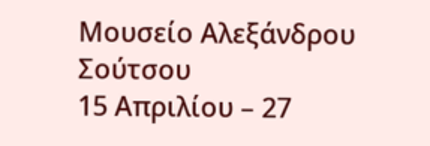Μουσείο Αλεξάνδρου Σούτσου
15 Απριλίου – 27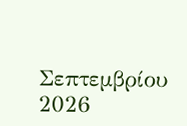Σεπτεμβρίου 2026